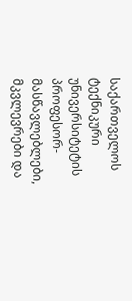საქართველოს ტექნიკური უნივერსიტეტის პროფესორ-მასწავლებლები, მკვლევრები და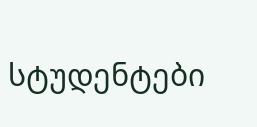სტუდენტები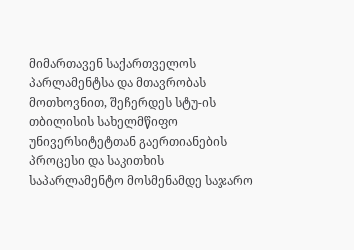მიმართავენ საქართველოს პარლამენტსა და მთავრობას მოთხოვნით, შეჩერდეს სტუ-ის თბილისის სახელმწიფო უნივერსიტეტთან გაერთიანების პროცესი და საკითხის საპარლამენტო მოსმენამდე საჯარო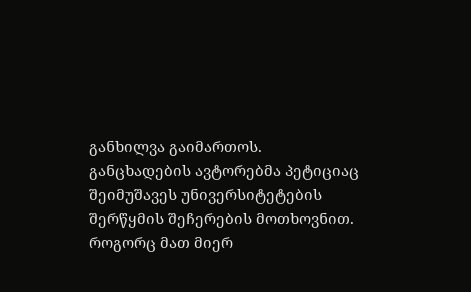განხილვა გაიმართოს.
განცხადების ავტორებმა პეტიციაც შეიმუშავეს უნივერსიტეტების შერწყმის შეჩერების მოთხოვნით.
როგორც მათ მიერ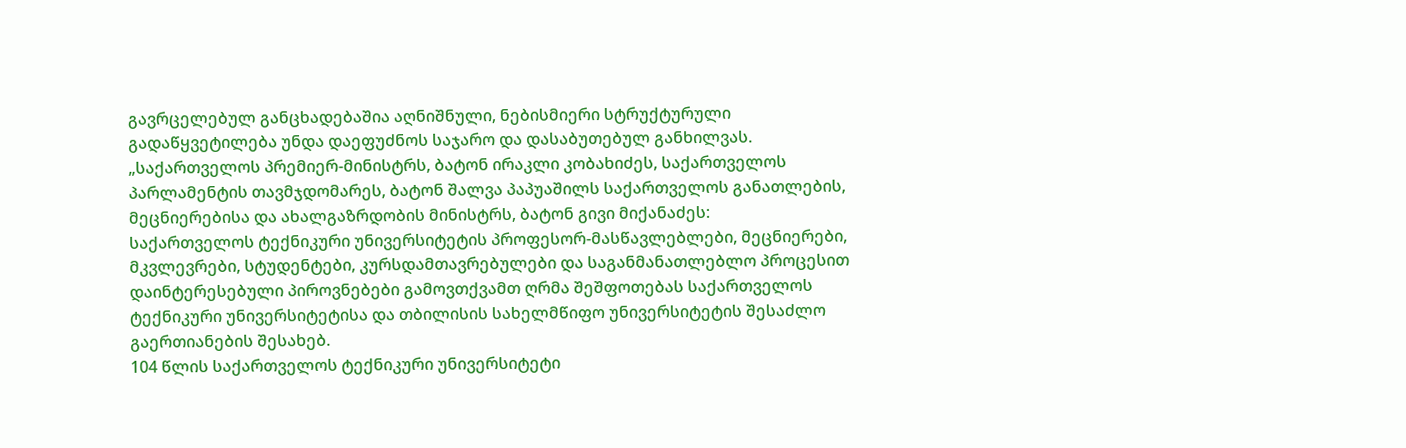გავრცელებულ განცხადებაშია აღნიშნული, ნებისმიერი სტრუქტურული გადაწყვეტილება უნდა დაეფუძნოს საჯარო და დასაბუთებულ განხილვას.
„საქართველოს პრემიერ-მინისტრს, ბატონ ირაკლი კობახიძეს, საქართველოს პარლამენტის თავმჯდომარეს, ბატონ შალვა პაპუაშილს საქართველოს განათლების, მეცნიერებისა და ახალგაზრდობის მინისტრს, ბატონ გივი მიქანაძეს:
საქართველოს ტექნიკური უნივერსიტეტის პროფესორ-მასწავლებლები, მეცნიერები, მკვლევრები, სტუდენტები, კურსდამთავრებულები და საგანმანათლებლო პროცესით დაინტერესებული პიროვნებები გამოვთქვამთ ღრმა შეშფოთებას საქართველოს ტექნიკური უნივერსიტეტისა და თბილისის სახელმწიფო უნივერსიტეტის შესაძლო გაერთიანების შესახებ.
104 წლის საქართველოს ტექნიკური უნივერსიტეტი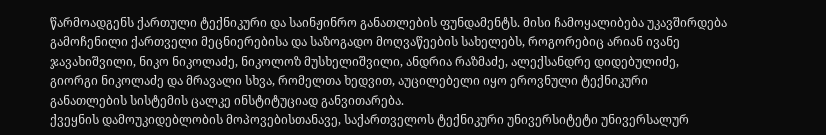წარმოადგენს ქართული ტექნიკური და საინჟინრო განათლების ფუნდამენტს. მისი ჩამოყალიბება უკავშირდება გამოჩენილი ქართველი მეცნიერებისა და საზოგადო მოღვაწეების სახელებს, როგორებიც არიან ივანე ჯავახიშვილი, ნიკო ნიკოლაძე, ნიკოლოზ მუსხელიშვილი, ანდრია რაზმაძე, ალექსანდრე დიდებულიძე, გიორგი ნიკოლაძე და მრავალი სხვა, რომელთა ხედვით, აუცილებელი იყო ეროვნული ტექნიკური განათლების სისტემის ცალკე ინსტიტუციად განვითარება.
ქვეყნის დამოუკიდებლობის მოპოვებისთანავე, საქართველოს ტექნიკური უნივერსიტეტი უნივერსალურ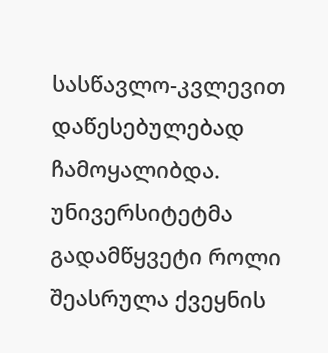სასწავლო-კვლევით დაწესებულებად ჩამოყალიბდა. უნივერსიტეტმა გადამწყვეტი როლი შეასრულა ქვეყნის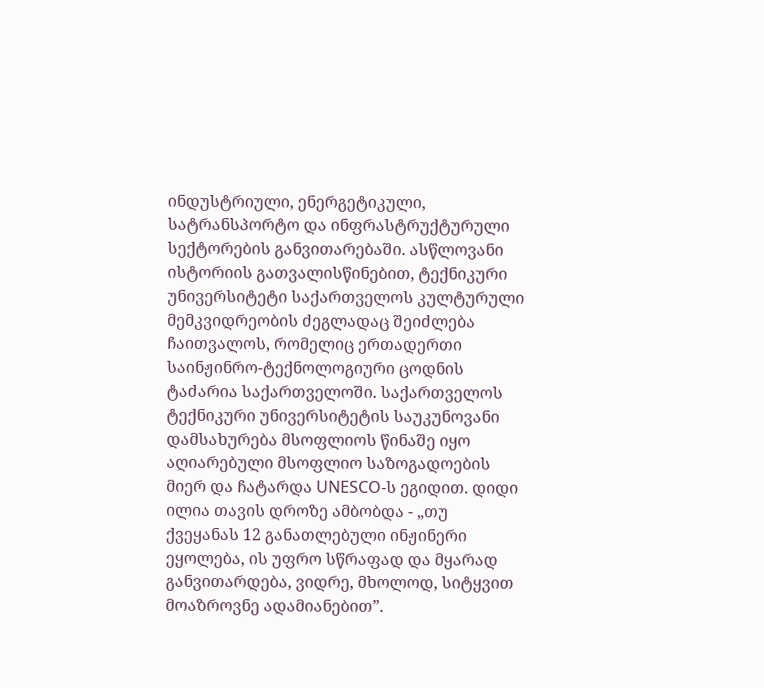ინდუსტრიული, ენერგეტიკული, სატრანსპორტო და ინფრასტრუქტურული სექტორების განვითარებაში. ასწლოვანი ისტორიის გათვალისწინებით, ტექნიკური უნივერსიტეტი საქართველოს კულტურული მემკვიდრეობის ძეგლადაც შეიძლება ჩაითვალოს, რომელიც ერთადერთი საინჟინრო-ტექნოლოგიური ცოდნის ტაძარია საქართველოში. საქართველოს ტექნიკური უნივერსიტეტის საუკუნოვანი დამსახურება მსოფლიოს წინაშე იყო აღიარებული მსოფლიო საზოგადოების მიერ და ჩატარდა UNESCO-ს ეგიდით. დიდი ილია თავის დროზე ამბობდა - „თუ ქვეყანას 12 განათლებული ინჟინერი ეყოლება, ის უფრო სწრაფად და მყარად განვითარდება, ვიდრე, მხოლოდ, სიტყვით მოაზროვნე ადამიანებით”.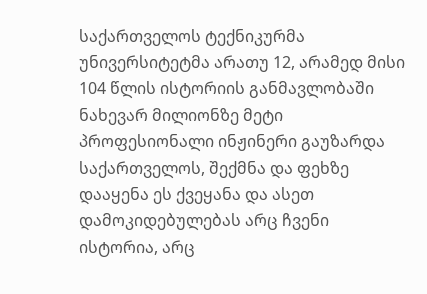საქართველოს ტექნიკურმა უნივერსიტეტმა არათუ 12, არამედ მისი 104 წლის ისტორიის განმავლობაში ნახევარ მილიონზე მეტი პროფესიონალი ინჟინერი გაუზარდა საქართველოს, შექმნა და ფეხზე დააყენა ეს ქვეყანა და ასეთ დამოკიდებულებას არც ჩვენი ისტორია, არც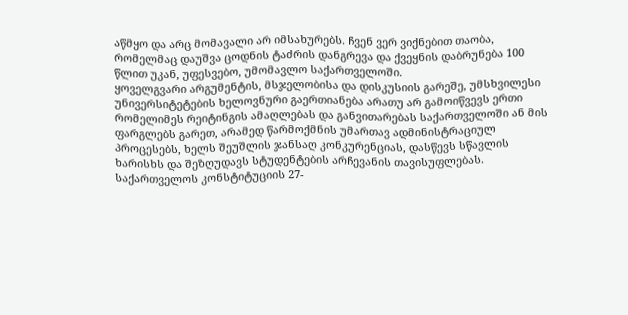აწმყო და არც მომავალი არ იმსახურებს. ჩვენ ვერ ვიქნებით თაობა, რომელმაც დაუშვა ცოდნის ტაძრის დანგრევა და ქვეყნის დაბრუნება 100 წლით უკან, უფესვებო, უმომავლო საქართველოში.
ყოველგვარი არგუმენტის, მსჯელობისა და დისკუსიის გარეშე, უმსხვილესი უნივერსიტეტების ხელოვნური გაერთიანება არათუ არ გამოიწვევს ერთი რომელიმეს რეიტინგის ამაღლებას და განვითარებას საქართველოში ან მის ფარგლებს გარეთ, არამედ წარმოქმნის უმართავ ადმინისტრაციულ პროცესებს, ხელს შეუშლის ჯანსაღ კონკურენციას, დასწევს სწავლის ხარისხს და შეზღუდავს სტუდენტების არჩევანის თავისუფლებას.
საქართველოს კონსტიტუციის 27-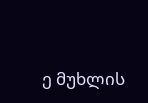ე მუხლის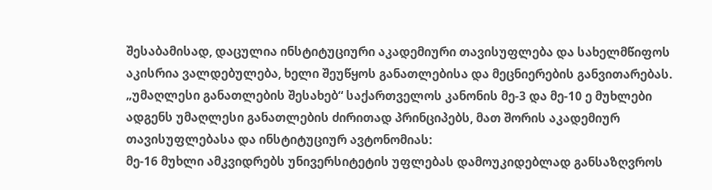შესაბამისად, დაცულია ინსტიტუციური აკადემიური თავისუფლება და სახელმწიფოს აკისრია ვალდებულება, ხელი შეუწყოს განათლებისა და მეცნიერების განვითარებას.
„უმაღლესი განათლების შესახებ“ საქართველოს კანონის მე-3 და მე-10 ე მუხლები ადგენს უმაღლესი განათლების ძირითად პრინციპებს, მათ შორის აკადემიურ თავისუფლებასა და ინსტიტუციურ ავტონომიას:
მე-16 მუხლი ამკვიდრებს უნივერსიტეტის უფლებას დამოუკიდებლად განსაზღვროს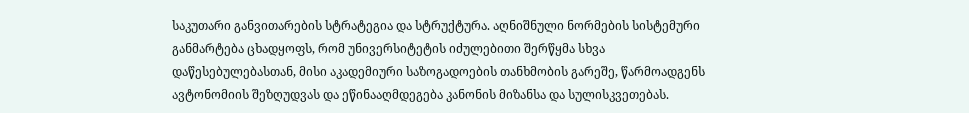საკუთარი განვითარების სტრატეგია და სტრუქტურა. აღნიშნული ნორმების სისტემური განმარტება ცხადყოფს, რომ უნივერსიტეტის იძულებითი შერწყმა სხვა დაწესებულებასთან, მისი აკადემიური საზოგადოების თანხმობის გარეშე, წარმოადგენს ავტონომიის შეზღუდვას და ეწინააღმდეგება კანონის მიზანსა და სულისკვეთებას.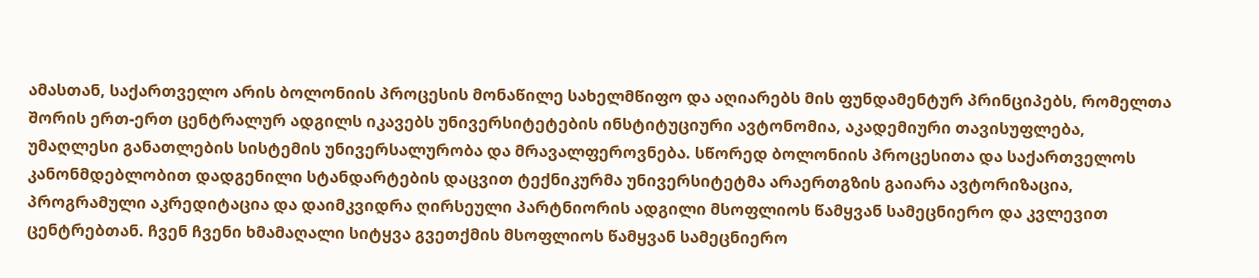ამასთან, საქართველო არის ბოლონიის პროცესის მონაწილე სახელმწიფო და აღიარებს მის ფუნდამენტურ პრინციპებს, რომელთა შორის ერთ-ერთ ცენტრალურ ადგილს იკავებს უნივერსიტეტების ინსტიტუციური ავტონომია, აკადემიური თავისუფლება, უმაღლესი განათლების სისტემის უნივერსალურობა და მრავალფეროვნება. სწორედ ბოლონიის პროცესითა და საქართველოს კანონმდებლობით დადგენილი სტანდარტების დაცვით ტექნიკურმა უნივერსიტეტმა არაერთგზის გაიარა ავტორიზაცია, პროგრამული აკრედიტაცია და დაიმკვიდრა ღირსეული პარტნიორის ადგილი მსოფლიოს წამყვან სამეცნიერო და კვლევით ცენტრებთან. ჩვენ ჩვენი ხმამაღალი სიტყვა გვეთქმის მსოფლიოს წამყვან სამეცნიერო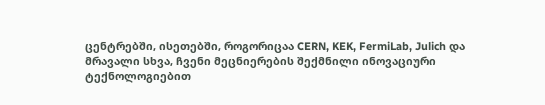ცენტრებში, ისეთებში, როგორიცაა CERN, KEK, FermiLab, Julich და მრავალი სხვა, ჩვენი მეცნიერების შექმნილი ინოვაციური ტექნოლოგიებით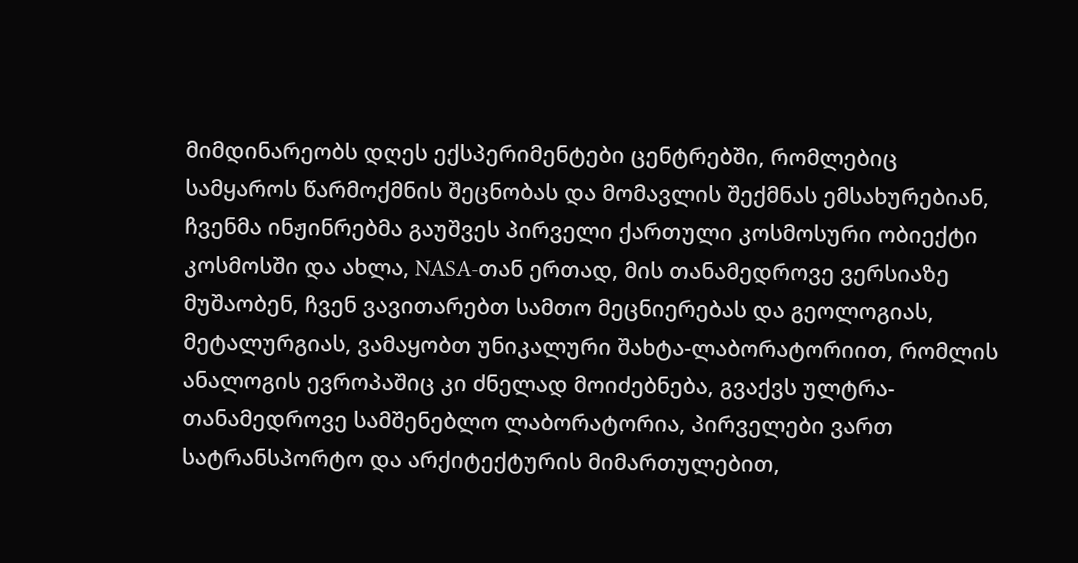მიმდინარეობს დღეს ექსპერიმენტები ცენტრებში, რომლებიც სამყაროს წარმოქმნის შეცნობას და მომავლის შექმნას ემსახურებიან, ჩვენმა ინჟინრებმა გაუშვეს პირველი ქართული კოსმოსური ობიექტი კოსმოსში და ახლა, NASA-თან ერთად, მის თანამედროვე ვერსიაზე მუშაობენ, ჩვენ ვავითარებთ სამთო მეცნიერებას და გეოლოგიას, მეტალურგიას, ვამაყობთ უნიკალური შახტა-ლაბორატორიით, რომლის ანალოგის ევროპაშიც კი ძნელად მოიძებნება, გვაქვს ულტრა-თანამედროვე სამშენებლო ლაბორატორია, პირველები ვართ სატრანსპორტო და არქიტექტურის მიმართულებით,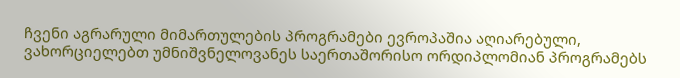ჩვენი აგრარული მიმართულების პროგრამები ევროპაშია აღიარებული, ვახორციელებთ უმნიშვნელოვანეს საერთაშორისო ორდიპლომიან პროგრამებს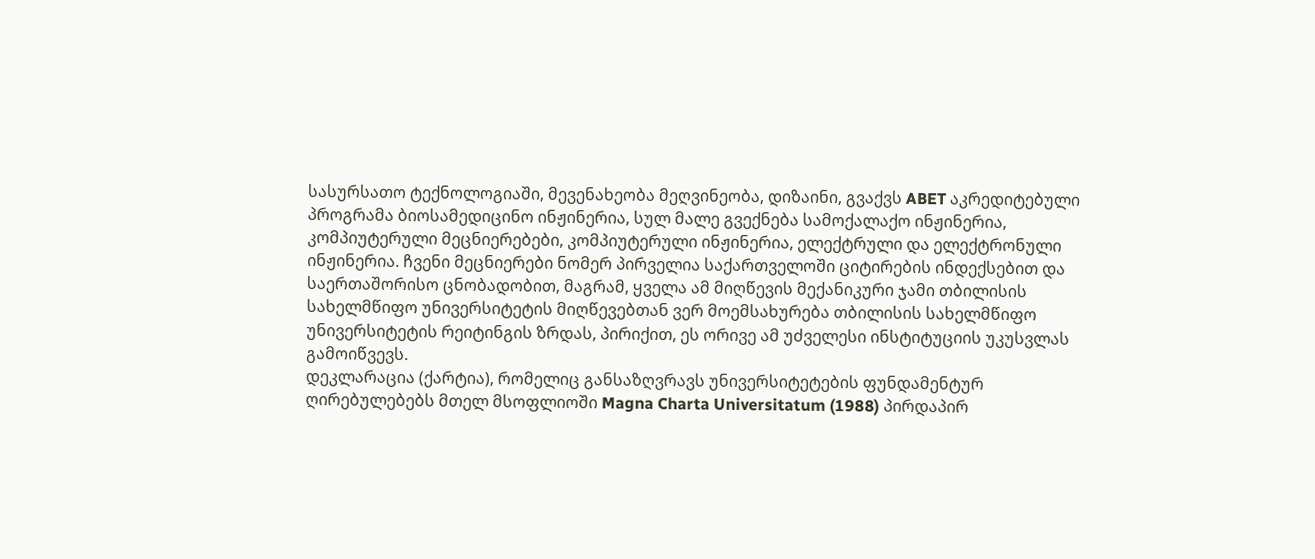სასურსათო ტექნოლოგიაში, მევენახეობა მეღვინეობა, დიზაინი, გვაქვს ABET აკრედიტებული პროგრამა ბიოსამედიცინო ინჟინერია, სულ მალე გვექნება სამოქალაქო ინჟინერია, კომპიუტერული მეცნიერებები, კომპიუტერული ინჟინერია, ელექტრული და ელექტრონული ინჟინერია. ჩვენი მეცნიერები ნომერ პირველია საქართველოში ციტირების ინდექსებით და საერთაშორისო ცნობადობით, მაგრამ, ყველა ამ მიღწევის მექანიკური ჯამი თბილისის სახელმწიფო უნივერსიტეტის მიღწევებთან ვერ მოემსახურება თბილისის სახელმწიფო უნივერსიტეტის რეიტინგის ზრდას, პირიქით, ეს ორივე ამ უძველესი ინსტიტუციის უკუსვლას გამოიწვევს.
დეკლარაცია (ქარტია), რომელიც განსაზღვრავს უნივერსიტეტების ფუნდამენტურ ღირებულებებს მთელ მსოფლიოში Magna Charta Universitatum (1988) პირდაპირ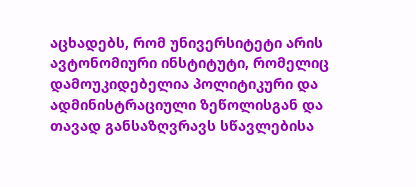აცხადებს, რომ უნივერსიტეტი არის ავტონომიური ინსტიტუტი, რომელიც დამოუკიდებელია პოლიტიკური და ადმინისტრაციული ზეწოლისგან და თავად განსაზღვრავს სწავლებისა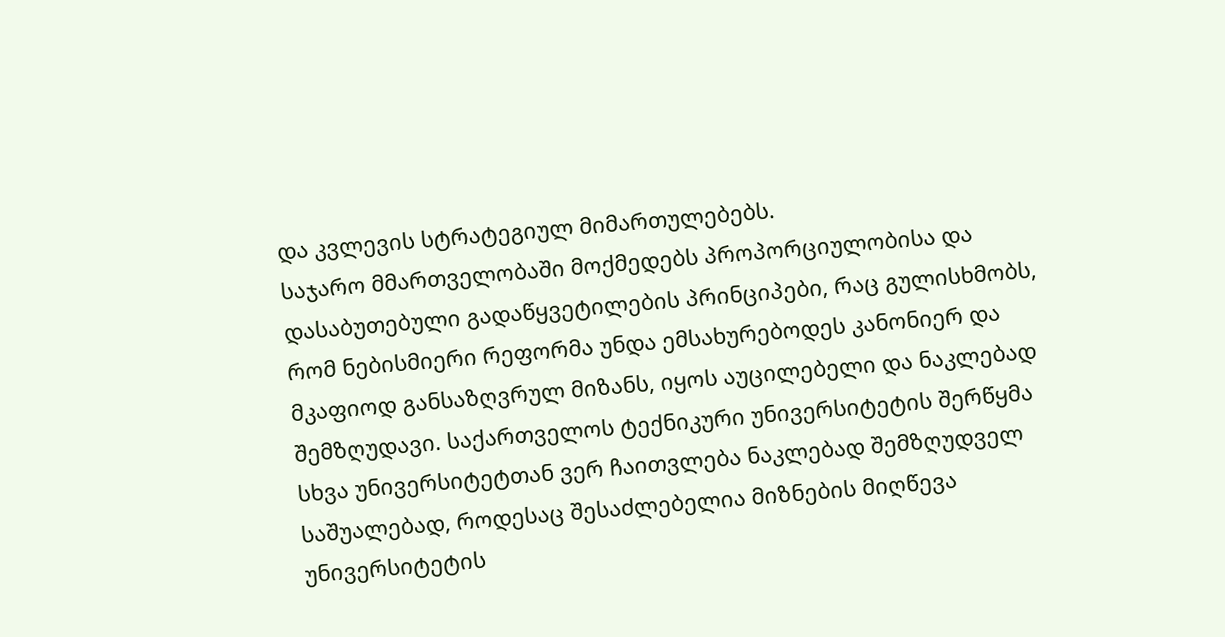და კვლევის სტრატეგიულ მიმართულებებს.
საჯარო მმართველობაში მოქმედებს პროპორციულობისა და დასაბუთებული გადაწყვეტილების პრინციპები, რაც გულისხმობს, რომ ნებისმიერი რეფორმა უნდა ემსახურებოდეს კანონიერ და მკაფიოდ განსაზღვრულ მიზანს, იყოს აუცილებელი და ნაკლებად შემზღუდავი. საქართველოს ტექნიკური უნივერსიტეტის შერწყმა სხვა უნივერსიტეტთან ვერ ჩაითვლება ნაკლებად შემზღუდველ საშუალებად, როდესაც შესაძლებელია მიზნების მიღწევა უნივერსიტეტის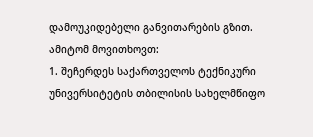დამოუკიდებელი განვითარების გზით.
ამიტომ მოვითხოვთ:
1. შეჩერდეს საქართველოს ტექნიკური უნივერსიტეტის თბილისის სახელმწიფო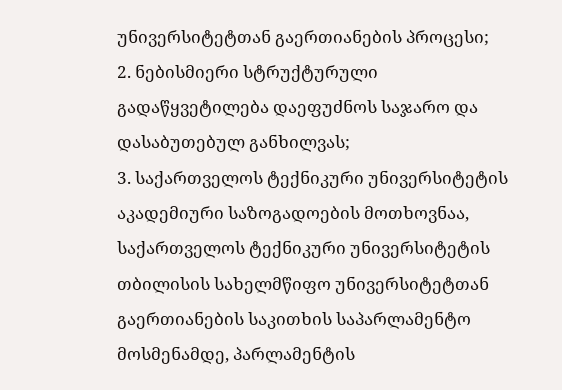უნივერსიტეტთან გაერთიანების პროცესი;
2. ნებისმიერი სტრუქტურული გადაწყვეტილება დაეფუძნოს საჯარო და დასაბუთებულ განხილვას;
3. საქართველოს ტექნიკური უნივერსიტეტის აკადემიური საზოგადოების მოთხოვნაა, საქართველოს ტექნიკური უნივერსიტეტის თბილისის სახელმწიფო უნივერსიტეტთან გაერთიანების საკითხის საპარლამენტო მოსმენამდე, პარლამენტის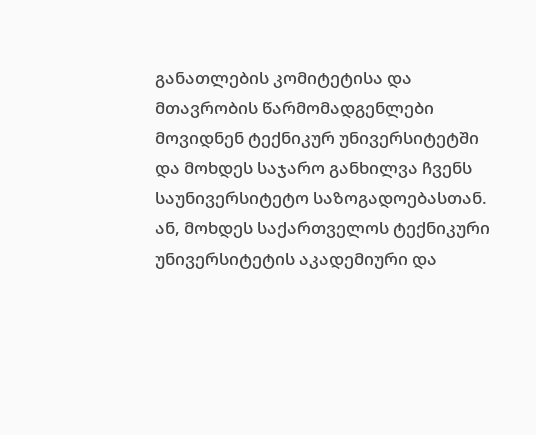განათლების კომიტეტისა და მთავრობის წარმომადგენლები მოვიდნენ ტექნიკურ უნივერსიტეტში და მოხდეს საჯარო განხილვა ჩვენს საუნივერსიტეტო საზოგადოებასთან.
ან, მოხდეს საქართველოს ტექნიკური უნივერსიტეტის აკადემიური და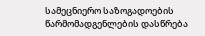სამეცნიერო საზოგადოების წარმომადგენლების დასწრება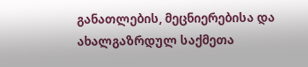განათლების, მეცნიერებისა და ახალგაზრდულ საქმეთა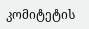კომიტეტის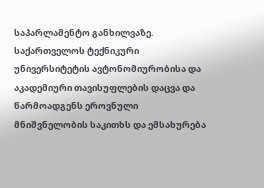საპარლამენტო განხილვაზე.
საქართველოს ტექნიკური უნივერსიტეტის ავტონომიურობისა და აკადემიური თავისუფლების დაცვა და წარმოადგენს ეროვნული მნიშვნელობის საკითხს და ემსახურება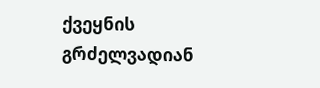ქვეყნის გრძელვადიან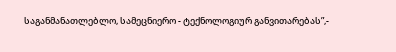საგანმანათლებლო, სამეცნიერო - ტექნოლოგიურ განვითარებას”,-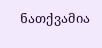ნათქვამია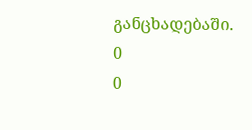განცხადებაში.
0
0